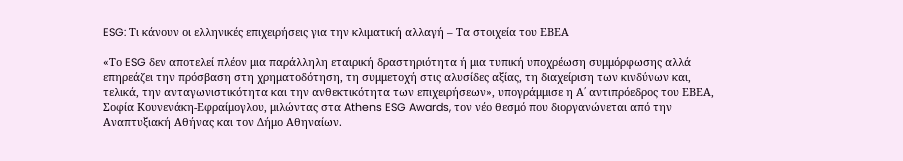ESG: Τι κάνουν οι ελληνικές επιχειρήσεις για την κλιματική αλλαγή – Τα στοιχεία του ΕΒΕΑ

«Το ESG δεν αποτελεί πλέον μια παράλληλη εταιρική δραστηριότητα ή μια τυπική υποχρέωση συμμόρφωσης αλλά επηρεάζει την πρόσβαση στη χρηματοδότηση, τη συμμετοχή στις αλυσίδες αξίας, τη διαχείριση των κινδύνων και, τελικά, την ανταγωνιστικότητα και την ανθεκτικότητα των επιχειρήσεων», υπογράμμισε η Α΄ αντιπρόεδρος του ΕΒΕΑ, Σοφία Κουνενάκη-Εφραίμογλου, μιλώντας στα Athens ESG Awards, τον νέο θεσμό που διοργανώνεται από την Αναπτυξιακή Αθήνας και τον Δήμο Αθηναίων.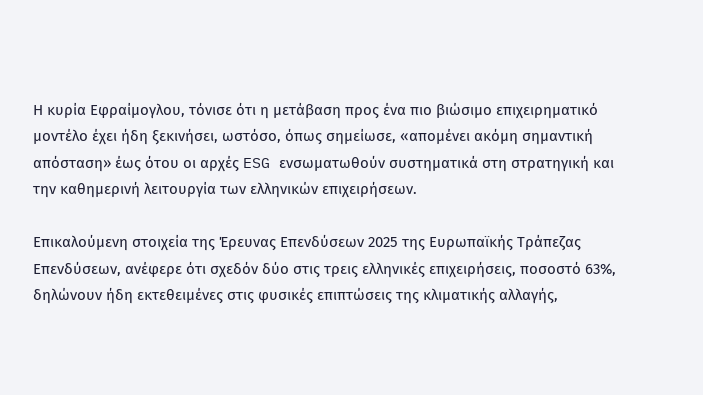Η κυρία Εφραίμογλου, τόνισε ότι η μετάβαση προς ένα πιο βιώσιμο επιχειρηματικό μοντέλο έχει ήδη ξεκινήσει, ωστόσο, όπως σημείωσε, «απομένει ακόμη σημαντική απόσταση» έως ότου οι αρχές ESG ενσωματωθούν συστηματικά στη στρατηγική και την καθημερινή λειτουργία των ελληνικών επιχειρήσεων.

Επικαλούμενη στοιχεία της Έρευνας Επενδύσεων 2025 της Ευρωπαϊκής Τράπεζας Επενδύσεων, ανέφερε ότι σχεδόν δύο στις τρεις ελληνικές επιχειρήσεις, ποσοστό 63%, δηλώνουν ήδη εκτεθειμένες στις φυσικές επιπτώσεις της κλιματικής αλλαγής,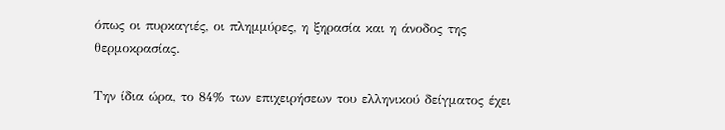όπως οι πυρκαγιές, οι πλημμύρες, η ξηρασία και η άνοδος της θερμοκρασίας.

Την ίδια ώρα, το 84% των επιχειρήσεων του ελληνικού δείγματος έχει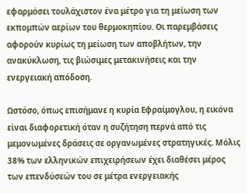εφαρμόσει τουλάχιστον ένα μέτρο για τη μείωση των εκπομπών αερίων του θερμοκηπίου. Οι παρεμβάσεις αφορούν κυρίως τη μείωση των αποβλήτων, την ανακύκλωση, τις βιώσιμες μετακινήσεις και την ενεργειακή απόδοση.

Ωστόσο, όπως επισήμανε η κυρία Εφραίμογλου, η εικόνα είναι διαφορετική όταν η συζήτηση περνά από τις μεμονωμένες δράσεις σε οργανωμένες στρατηγικές. Μόλις 38% των ελληνικών επιχειρήσεων έχει διαθέσει μέρος των επενδύσεών του σε μέτρα ενεργειακής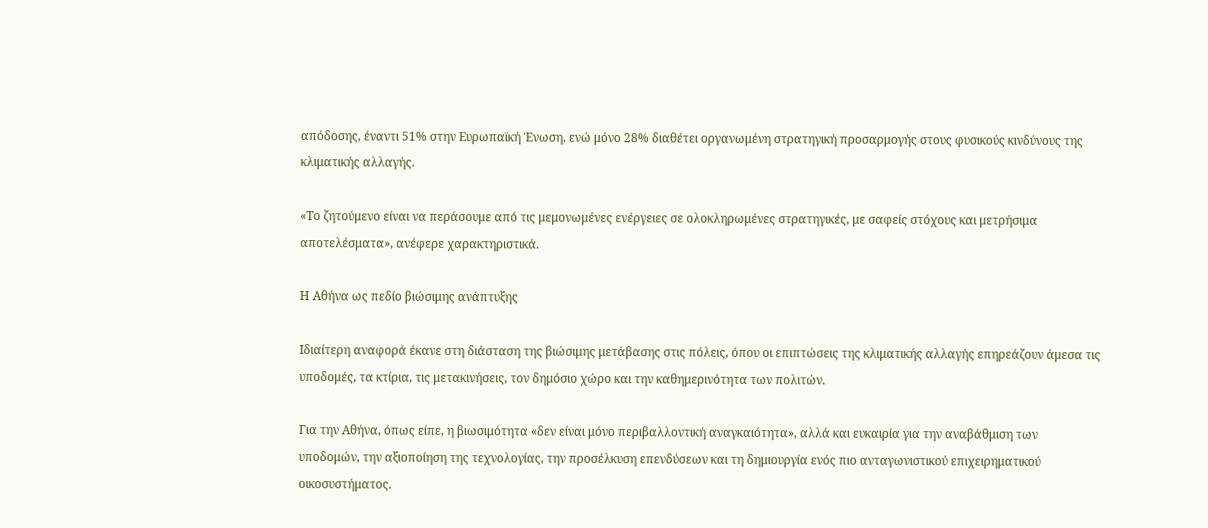απόδοσης, έναντι 51% στην Ευρωπαϊκή Ένωση, ενώ μόνο 28% διαθέτει οργανωμένη στρατηγική προσαρμογής στους φυσικούς κινδύνους της κλιματικής αλλαγής.

«Το ζητούμενο είναι να περάσουμε από τις μεμονωμένες ενέργειες σε ολοκληρωμένες στρατηγικές, με σαφείς στόχους και μετρήσιμα αποτελέσματα», ανέφερε χαρακτηριστικά.

Η Αθήνα ως πεδίο βιώσιμης ανάπτυξης

Ιδιαίτερη αναφορά έκανε στη διάσταση της βιώσιμης μετάβασης στις πόλεις, όπου οι επιπτώσεις της κλιματικής αλλαγής επηρεάζουν άμεσα τις υποδομές, τα κτίρια, τις μετακινήσεις, τον δημόσιο χώρο και την καθημερινότητα των πολιτών.

Για την Αθήνα, όπως είπε, η βιωσιμότητα «δεν είναι μόνο περιβαλλοντική αναγκαιότητα», αλλά και ευκαιρία για την αναβάθμιση των υποδομών, την αξιοποίηση της τεχνολογίας, την προσέλκυση επενδύσεων και τη δημιουργία ενός πιο ανταγωνιστικού επιχειρηματικού οικοσυστήματος.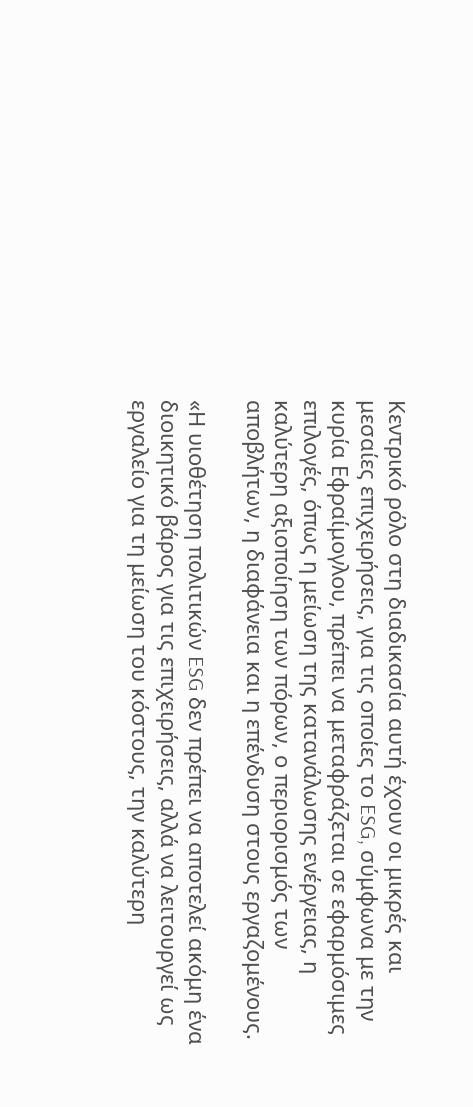Κεντρικό ρόλο στη διαδικασία αυτή έχουν οι μικρές και μεσαίες επιχειρήσεις, για τις οποίες το ESG, σύμφωνα με την κυρία Εφραίμογλου, πρέπει να μεταφράζεται σε εφαρμόσιμες επιλογές, όπως η μείωση της κατανάλωσης ενέργειας, η καλύτερη αξιοποίηση των πόρων, ο περιορισμός των αποβλήτων, η διαφάνεια και η επένδυση στους εργαζομένους.

«Η υιοθέτηση πολιτικών ESG δεν πρέπει να αποτελεί ακόμη ένα διοικητικό βάρος για τις επιχειρήσεις, αλλά να λειτουργεί ως εργαλείο για τη μείωση του κόστους, την καλύτερη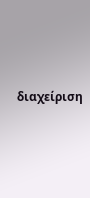διαχείριση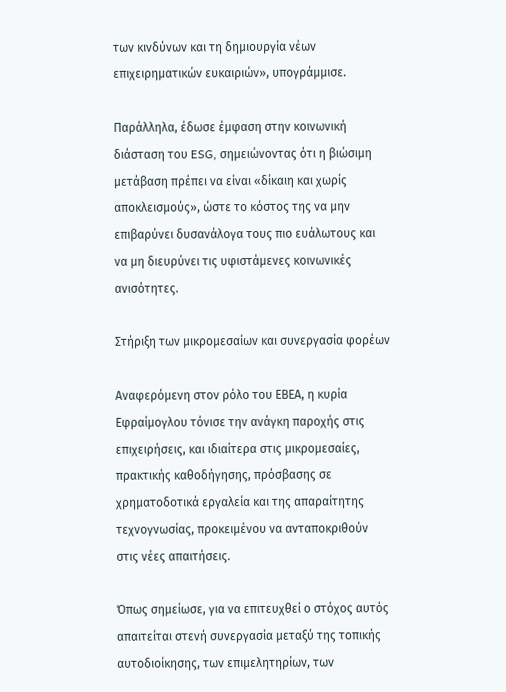των κινδύνων και τη δημιουργία νέων επιχειρηματικών ευκαιριών», υπογράμμισε.

Παράλληλα, έδωσε έμφαση στην κοινωνική διάσταση του ESG, σημειώνοντας ότι η βιώσιμη μετάβαση πρέπει να είναι «δίκαιη και χωρίς αποκλεισμούς», ώστε το κόστος της να μην επιβαρύνει δυσανάλογα τους πιο ευάλωτους και να μη διευρύνει τις υφιστάμενες κοινωνικές ανισότητες.

Στήριξη των μικρομεσαίων και συνεργασία φορέων

Αναφερόμενη στον ρόλο του ΕΒΕΑ, η κυρία Εφραίμογλου τόνισε την ανάγκη παροχής στις επιχειρήσεις, και ιδιαίτερα στις μικρομεσαίες, πρακτικής καθοδήγησης, πρόσβασης σε χρηματοδοτικά εργαλεία και της απαραίτητης τεχνογνωσίας, προκειμένου να ανταποκριθούν στις νέες απαιτήσεις.

Όπως σημείωσε, για να επιτευχθεί ο στόχος αυτός απαιτείται στενή συνεργασία μεταξύ της τοπικής αυτοδιοίκησης, των επιμελητηρίων, των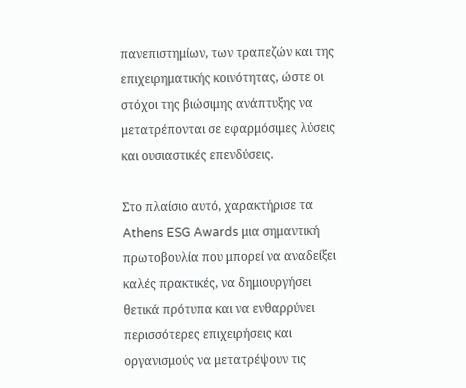πανεπιστημίων, των τραπεζών και της επιχειρηματικής κοινότητας, ώστε οι στόχοι της βιώσιμης ανάπτυξης να μετατρέπονται σε εφαρμόσιμες λύσεις και ουσιαστικές επενδύσεις.

Στο πλαίσιο αυτό, χαρακτήρισε τα Athens ESG Awards μια σημαντική πρωτοβουλία που μπορεί να αναδείξει καλές πρακτικές, να δημιουργήσει θετικά πρότυπα και να ενθαρρύνει περισσότερες επιχειρήσεις και οργανισμούς να μετατρέψουν τις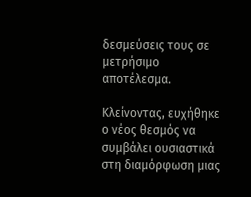δεσμεύσεις τους σε μετρήσιμο αποτέλεσμα.

Κλείνοντας, ευχήθηκε ο νέος θεσμός να συμβάλει ουσιαστικά στη διαμόρφωση μιας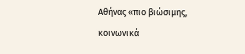Αθήνας «πιο βιώσιμης, κοινωνικά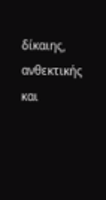δίκαιης, ανθεκτικής και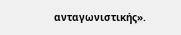ανταγωνιστικής».